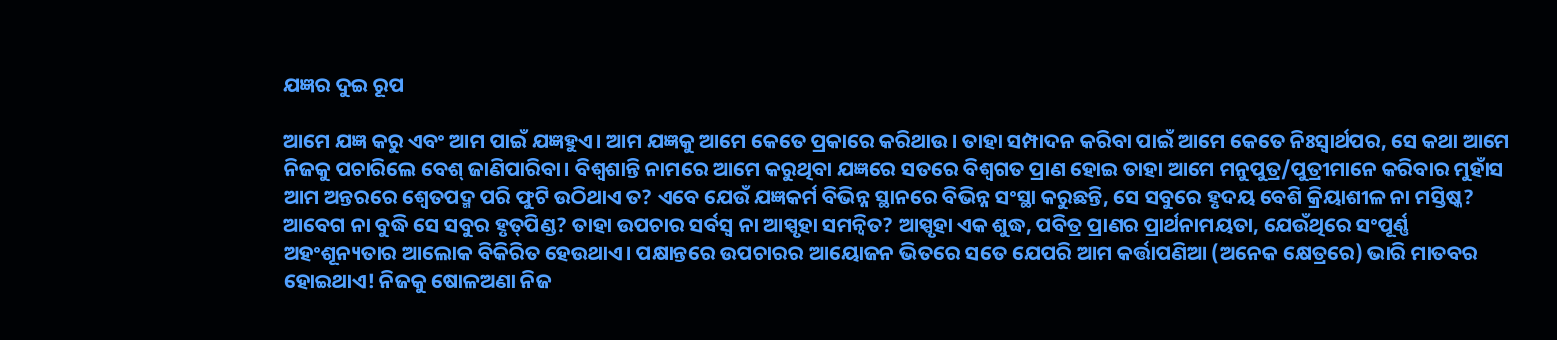ଯଜ୍ଞର ଦୁଇ ରୂପ

ଆମେ ଯଜ୍ଞ କରୁ ଏବଂ ଆମ ପାଇଁ ଯଜ୍ଞହୁଏ। ଆମ ଯଜ୍ଞକୁ ଆମେ କେତେ ପ୍ରକାରେ କରିଥାଉ। ତାହା ସମ୍ପାଦନ କରିବା ପାଇଁ ଆମେ କେତେ ନିଃସ୍ବାର୍ଥପର, ସେ କଥା ଆମେ ନିଜକୁ ପଚାରିଲେ ବେଶ୍‌ ଜାଣିପାରିବା। ବିଶ୍ୱଶାନ୍ତି ନାମରେ ଆମେ କରୁଥିବା ଯଜ୍ଞରେ ସତରେ ବିଶ୍ୱଗତ ପ୍ରାଣ ହୋଇ ତାହା ଆମେ ମନୁପୁତ୍ର/ପୁତ୍ରୀମାନେ କରିବାର ମୁହାଁସ ଆମ ଅନ୍ତରରେ ଶ୍ୱେତପଦ୍ମ ପରି ଫୁଟି ଉଠିଥାଏ ତ? ଏବେ ଯେଉଁ ଯଜ୍ଞକର୍ମ ବିଭିନ୍ନ ସ୍ଥାନରେ ବିଭିନ୍ନ ସଂସ୍ଥା କରୁଛନ୍ତି, ସେ ସବୁରେ ହୃଦୟ ବେଶି କ୍ରିୟାଶୀଳ ନା ମସ୍ତିଷ୍କ? ଆବେଗ ନା ବୁଦ୍ଧି ସେ ସବୁର ହୃତ୍‌ପିଣ୍ଡ? ତାହା ଉପଚାର ସର୍ବସ୍ବ ନା ଆସ୍ପୃହା ସମନ୍ବିତ? ଆସ୍ପୃହା ଏକ ଶୁଦ୍ଧ, ପବିତ୍ର ପ୍ରାଣର ପ୍ରାର୍ଥନାମୟତା, ଯେଉଁଥିରେ ସଂପୂର୍ଣ୍ଣ ଅହଂଶୂନ୍ୟତାର ଆଲୋକ ବିକିରିତ ହେଉଥାଏ। ପକ୍ଷାନ୍ତରେ ଉପଚାରର ଆୟୋଜନ ଭିତରେ ସତେ ଯେପରି ଆମ କର୍ତ୍ତାପଣିଆ (ଅନେକ କ୍ଷେତ୍ରରେ) ଭାରି ମାତବର ହୋଇଥାଏ! ନିଜକୁ ଷୋଳଅଣା ନିଜ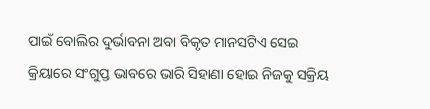ପାଇଁ ବୋଲିର ଦୁର୍ଭାବନା ଅବା ବିକୃତ ମାନସଟିଏ ସେଇ କ୍ରିୟାରେ ସଂଗୁପ୍ତ ଭାବରେ ଭାରି ସିହାଣା ହୋଇ ନିଜକୁ ସକ୍ରିୟ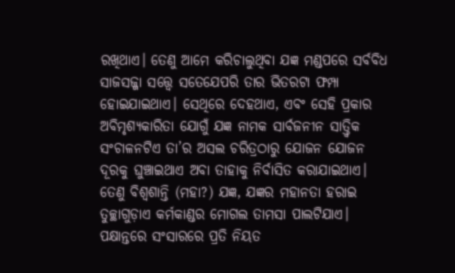ରଖିଥାଏ। ତେଣୁ ଆମେ କରିଚାଲୁଥିବା ଯଜ୍ଞ ମଣ୍ଡପରେ ସର୍ବବିଧ ସାଜସଜ୍ଜା ସତ୍ତ୍ୱେ ସତେଯେପରି ତାର ଭିତରଟା ଫମ୍ପା ହୋଇଯାଇଥାଏ। ସେଥିରେ ଦେହଥାଏ, ଏବଂ ସେହି ପ୍ରକାର ଅବିମୃଶ୍ୟକାରିତା ଯୋଗୁଁ ଯଜ୍ଞ ନାମକ ସାର୍ବଜନୀନ ସାତ୍ତ୍ୱିକ ସଂଚାଳନଟିଏ ତା’ର ଅସଲ ଚରିତ୍ରଠାରୁ ଯୋଜନ ଯୋଜନ ଦୂରକୁ ଘୁଞ୍ଚାଇଥାଏ ଅବା ତାହାକୁ ନିର୍ବାସିତ କରାଯାଇଥାଏ। ତେଣୁ ବିଶ୍ୱଶାନ୍ତି (ମହା?) ଯଜ୍ଞ, ଯଜ୍ଞର ମହାନତା ହରାଇ ତୁଚ୍ଛାଗୁଡ଼ାଏ କର୍ମକାଣ୍ଡର ମୋଗଲ ତାମସା ପାଲଟିଯାଏ।
ପକ୍ଷାନ୍ତରେ ସଂସାରରେ ପ୍ରତି ନିୟତ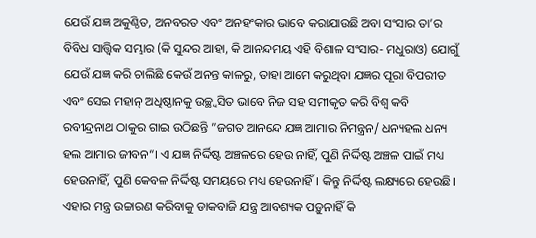ଯେଉଁ ଯଜ୍ଞ ଅକୁଣ୍ଠିତ, ଅନବରତ ଏବଂ ଅନହଂକାର ଭାବେ କରାଯାଉଛି ଅବା ସଂସାର ତା’ର ବିବିଧ ସାତ୍ତ୍ୱିକ ସମ୍ଭାର (କି ସୁନ୍ଦର ଆହା, କି ଆନନ୍ଦମୟ ଏହି ବିଶାଳ ସଂସାର- ମଧୁରାଓ) ଯୋଗୁଁ ଯେଉଁ ଯଜ୍ଞ କରି ଚାଲିଛି କେଉଁ ଅନନ୍ତ କାଳରୁ, ତାହା ଆମେ କରୁଥିବା ଯଜ୍ଞର ପୂରା ବିପରୀତ ଏବଂ ସେଇ ମହାନ୍‌ ଅଧିଷ୍ଠାନକୁ ଉଚ୍ଛ୍ବସିତ ଭାବେ ନିଜ ସହ ସମୀକୃତ କରି ବିଶ୍ୱ କବି ରବୀନ୍ଦ୍ରନାଥ ଠାକୁର ଗାଇ ଉଠିଛନ୍ତି ”ଜଗତ ଆନନ୍ଦେ ଯଜ୍ଞ ଆମାର ନିମନ୍ତ୍ରନ/ ଧନ୍ୟହଲ ଧନ୍ୟ ହଲ ଆମାର ଜୀବନ“। ଏ ଯଜ୍ଞ ନିର୍ଦ୍ଦିଷ୍ଟ ଅଞ୍ଚଳରେ ହେଉ ନାହିଁ, ପୁଣି ନିର୍ଦ୍ଦିଷ୍ଟ ଅଞ୍ଚଳ ପାଇଁ ମଧ୍ୟ ହେଉନାହିଁ, ପୁଣି କେବଳ ନିର୍ଦ୍ଦିଷ୍ଟ ସମୟରେ ମଧ୍ୟ ହେଉନାହିଁ। କିନ୍ତୁ ନିର୍ଦ୍ଦିଷ୍ଟ ଲକ୍ଷ୍ୟରେ ହେଉଛି। ଏହାର ମନ୍ତ୍ର ଉଚ୍ଚାରଣ କରିବାକୁ ଡାକବାଜି ଯନ୍ତ୍ର ଆବଶ୍ୟକ ପଡ଼ୁନାହିଁ କି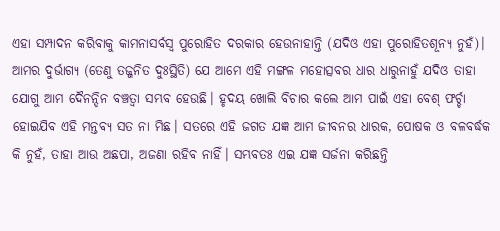ଏହା ସମ୍ପାଦନ କରିବାକୁ କାମନାସର୍ବସ୍ବ ପୁରୋହିତ ଦରକାର ହେଉନାହାନ୍ତି (ଯଦିଓ ଏହା ପୁରୋହିତଶୂନ୍ୟ ନୁହଁ)। ଆମର ଦୁର୍ଭାଗ୍ୟ (ତେଣୁ ତଜ୍ଜନିତ ଦୁଃସ୍ଥିତି) ଯେ ଆମେ ଏହି ମଙ୍ଗଳ ମହୋତ୍ସବର ଧାର ଧାରୁନାହୁଁ ଯଦିଓ ତାହା ଯୋଗୁ ଆମ ଦୈନନ୍ଦିନ ବଞ୍ଚତ୍ବା ସମ୍ଭବ ହେଉଛି। ହୃଦୟ ଖୋଲି ବିଚାର କଲେ ଆମ ପାଇଁ ଏହା ବେଶ୍‌ ଫର୍ଚ୍ଚା ହୋଇଯିବ ଏହି ମନ୍ତବ୍ୟ ସତ ନା ମିଛ। ସତରେ ଏହି ଜଗତ ଯଜ୍ଞ ଆମ ଜୀବନର ଧାରକ, ପୋଷକ ଓ ବଳବର୍ଦ୍ଧକ କି ନୁହଁ, ତାହା ଆଉ ଅଛପା, ଅଜଣା ରହିବ ନାହିଁ। ସମ୍ଭବତଃ ଏଇ ଯଜ୍ଞ ସର୍ଜନା କରିଛନ୍ତି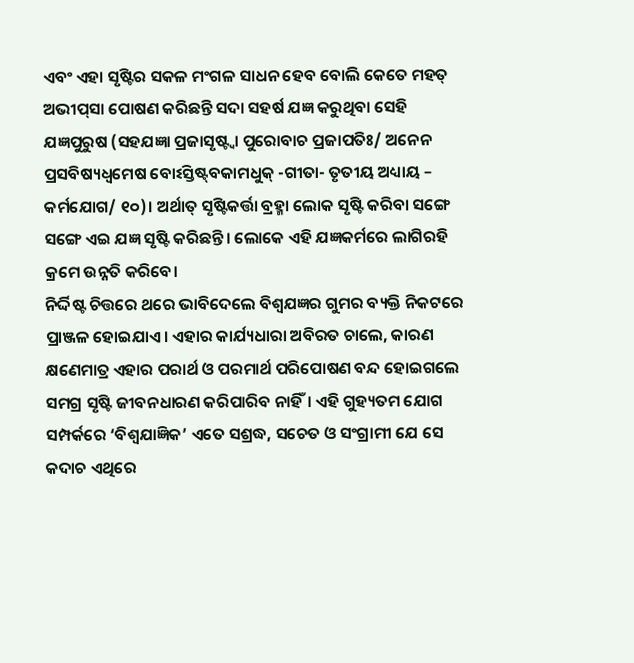ଏବଂ ଏହା ସୃଷ୍ଟିର ସକଳ ମଂଗଳ ସାଧନ ହେବ ବୋଲି କେତେ ମହତ୍‌ ଅଭୀପ୍‌ସା ପୋଷଣ କରିଛନ୍ତି ସଦା ସହର୍ଷ ଯଜ୍ଞ କରୁଥିବା ସେହି ଯଜ୍ଞପୁରୁଷ (ସହଯଜ୍ଞା ପ୍ରଜାସୃଷ୍ଟ୍ବା ପୁରୋବାଚ ପ୍ରଜାପତିଃ/ ଅନେନ ପ୍ରସବିଷ୍ୟଧ୍ୱମେଷ ବୋଽସ୍ତିଷ୍ଟ୍‌ବକାମଧୁକ୍‌ -ଗୀତା- ତୃତୀୟ ଅଧ୍ୟାୟ – କର୍ମଯୋଗ/ ୧୦)। ଅର୍ଥାତ୍‌ ସୃଷ୍ଟିକର୍ତ୍ତା ବ୍ରହ୍ମା ଲୋକ ସୃଷ୍ଟି କରିବା ସଙ୍ଗେ ସଙ୍ଗେ ଏଇ ଯଜ୍ଞ ସୃଷ୍ଟି କରିଛନ୍ତି। ଲୋକେ ଏହି ଯଜ୍ଞକର୍ମରେ ଲାଗିରହି କ୍ରମେ ଉନ୍ନତି କରିବେ।
ନିର୍ଦ୍ଦିଷ୍ଟ ଚିତ୍ତରେ ଥରେ ଭାବିଦେଲେ ବିଶ୍ୱଯଜ୍ଞର ଗୁମର ବ୍ୟକ୍ତି ନିକଟରେ ପ୍ରାଞ୍ଜଳ ହୋଇଯାଏ। ଏହାର କାର୍ଯ୍ୟଧାରା ଅବିରତ ଚାଲେ, କାରଣ କ୍ଷଣେମାତ୍ର ଏହାର ପରାର୍ଥ ଓ ପରମାର୍ଥ ପରିପୋଷଣ ବନ୍ଦ ହୋଇଗଲେ ସମଗ୍ର ସୃଷ୍ଟି ଜୀବନଧାରଣ କରିପାରିବ ନାହିଁ। ଏହି ଗୁହ୍ୟତମ ଯୋଗ ସମ୍ପର୍କରେ ‘ବିଶ୍ୱଯାଜ୍ଞିକ’ ଏତେ ସଶ୍ରଦ୍ଧ, ସଚେତ ଓ ସଂଗ୍ରାମୀ ଯେ ସେ କଦାଚ ଏଥିରେ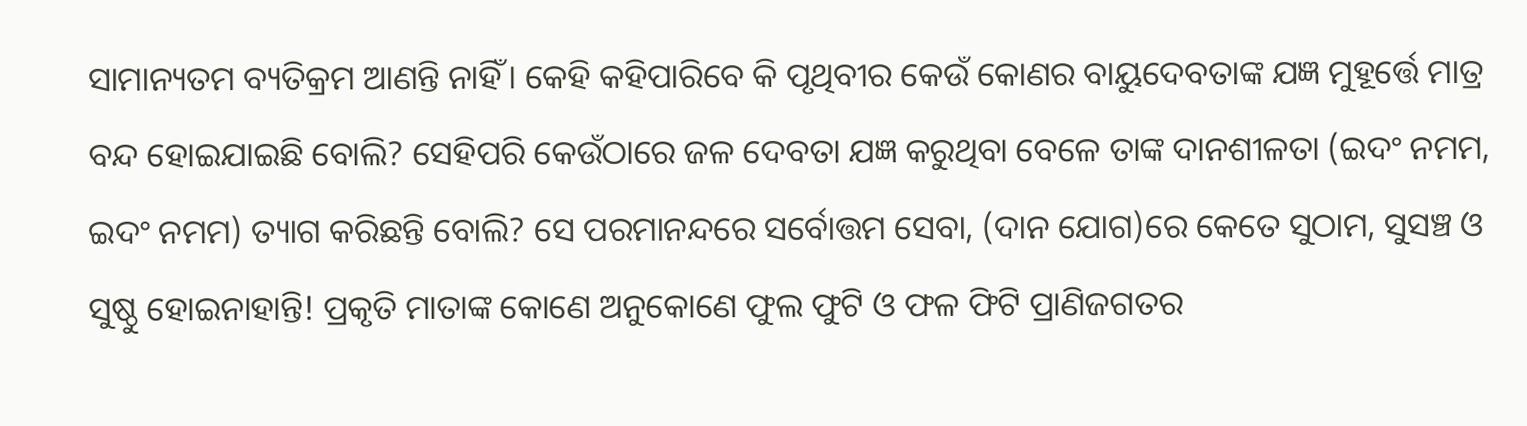ସାମାନ୍ୟତମ ବ୍ୟତିକ୍ରମ ଆଣନ୍ତି ନାହିଁ। କେହି କହିପାରିବେ କି ପୃଥିବୀର କେଉଁ କୋଣର ବାୟୁଦେବତାଙ୍କ ଯଜ୍ଞ ମୁହୂର୍ତ୍ତେ ମାତ୍ର ବନ୍ଦ ହୋଇଯାଇଛି ବୋଲି? ସେହିପରି କେଉଁଠାରେ ଜଳ ଦେବତା ଯଜ୍ଞ କରୁଥିବା ବେଳେ ତାଙ୍କ ଦାନଶୀଳତା (ଇଦଂ ନମମ, ଇଦଂ ନମମ) ତ୍ୟାଗ କରିଛନ୍ତି ବୋଲି? ସେ ପରମାନନ୍ଦରେ ସର୍ବୋତ୍ତମ ସେବା, (ଦାନ ଯୋଗ)ରେ କେତେ ସୁଠାମ, ସୁସଞ୍ଚ ଓ ସୁଷ୍ଠୁ ହୋଇନାହାନ୍ତି! ପ୍ରକୃତି ମାତାଙ୍କ କୋଣେ ଅନୁକୋଣେ ଫୁଲ ଫୁଟି ଓ ଫଳ ଫିଟି ପ୍ରାଣିଜଗତର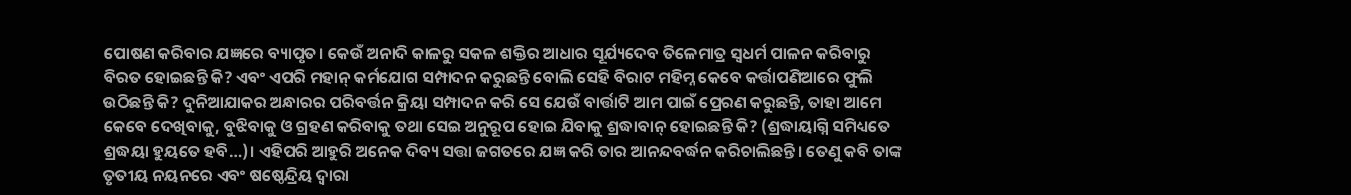ପୋଷଣ କରିବାର ଯଜ୍ଞରେ ବ୍ୟାପୃତ। କେଉଁ ଅନାଦି କାଳରୁ ସକଳ ଶକ୍ତିର ଆଧାର ସୂର୍ଯ୍ୟଦେବ ତିଳେମାତ୍ର ସ୍ବଧର୍ମ ପାଳନ କରିବାରୁ ବିରତ ହୋଇଛନ୍ତି କି? ଏବଂ ଏପରି ମହାନ୍‌ କର୍ମଯୋଗ ସମ୍ପାଦନ କରୁଛନ୍ତି ବୋଲି ସେହି ବିରାଟ ମହିମ୍ନ କେବେ କର୍ତ୍ତାପଣିଆରେ ଫୁଲି ଉଠିଛନ୍ତି କି? ଦୁନିଆଯାକର ଅନ୍ଧାରର ପରିବର୍ତ୍ତନ କ୍ରିୟା ସମ୍ପାଦନ କରି ସେ ଯେଉଁ ବାର୍ତ୍ତାଟି ଆମ ପାଇଁ ପ୍ରେରଣ କରୁଛନ୍ତି, ତାହା ଆମେ କେବେ ଦେଖିବାକୁ, ବୁଝିବାକୁ ଓ ଗ୍ରହଣ କରିବାକୁ ତଥା ସେଇ ଅନୁରୂପ ହୋଇ ଯିବାକୁ ଶ୍ରଦ୍ଧାବାନ୍‌ ହୋଇଛନ୍ତି କି? (ଶ୍ରଦ୍ଧାୟାଗ୍ନି ସମିଧ୍ୟତେ ଶ୍ରଦ୍ଧୟା ହୁୟତେ ହବି…)। ଏହିପରି ଆହୁରି ଅନେକ ଦିବ୍ୟ ସତ୍ତା ଜଗତରେ ଯଜ୍ଞ କରି ତାର ଆନନ୍ଦବର୍ଦ୍ଧନ କରିଚାଲିଛନ୍ତି। ତେଣୁ କବି ତାଙ୍କ ତୃତୀୟ ନୟନରେ ଏବଂ ଷଷ୍ଠେନ୍ଦ୍ରିୟ ଦ୍ୱାରା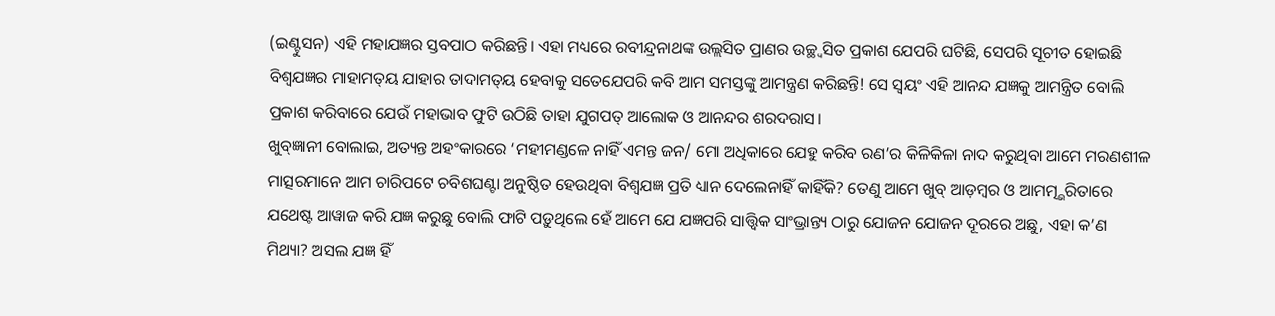(ଇଣ୍ଟୁସନ) ଏହି ମହାଯଜ୍ଞର ସ୍ତବପାଠ କରିଛନ୍ତି। ଏହା ମଧ୍ୟରେ ରବୀନ୍ଦ୍ରନାଥଙ୍କ ଉଲ୍ଲସିତ ପ୍ରାଣର ଉଚ୍ଛ୍ବସିତ ପ୍ରକାଶ ଯେପରି ଘଟିଛି, ସେପରି ସୂଚୀତ ହୋଇଛି ବିଶ୍ୱଯଜ୍ଞର ମାହାମତ୍‌ୟ ଯାହାର ତାଦାମତ୍‌ୟ ହେବାକୁ ସତେଯେପରି କବି ଆମ ସମସ୍ତଙ୍କୁ ଆମନ୍ତ୍ରଣ କରିଛନ୍ତି! ସେ ସ୍ବୟଂ ଏହି ଆନନ୍ଦ ଯଜ୍ଞକୁ ଆମନ୍ତ୍ରିତ ବୋଲି ପ୍ରକାଶ କରିବାରେ ଯେଉଁ ମହାଭାବ ଫୁଟି ଉଠିଛି ତାହା ଯୁଗପତ୍‌ ଆଲୋକ ଓ ଆନନ୍ଦର ଶରଦରାସ।
ଖୁବ୍‌ଜ୍ଞାନୀ ବୋଲାଇ, ଅତ୍ୟନ୍ତ ଅହଂକାରରେ ‘ମହୀମଣ୍ଡଳେ ନାହିଁ ଏମନ୍ତ ଜନ/ ମୋ ଅଧିକାରେ ଯେହୁ କରିବ ରଣ’ର କିଳିକିଳା ନାଦ କରୁଥିବା ଆମେ ମରଣଶୀଳ ମାତ୍ସରମାନେ ଆମ ଚାରିପଟେ ଚବିଶଘଣ୍ଟା ଅନୁଷ୍ଠିତ ହେଉଥିବା ବିଶ୍ୱଯଜ୍ଞ ପ୍ରତି ଧ୍ୟାନ ଦେଲେନାହିଁ କାହିଁକି? ତେଣୁ ଆମେ ଖୁବ୍‌ ଆଡ଼ମ୍ବର ଓ ଆମତ୍ମ୍ଭରିତାରେ ଯଥେଷ୍ଟ ଆୱାଜ କରି ଯଜ୍ଞ କରୁଛୁ ବୋଲି ଫାଟି ପଡ଼ୁଥିଲେ ହେଁ ଆମେ ଯେ ଯଜ୍ଞପରି ସାତ୍ତ୍ୱିକ ସାଂଭ୍ରାନ୍ତ୍ୟ ଠାରୁ ଯୋଜନ ଯୋଜନ ଦୂରରେ ଅଛୁ, ଏହା କ’ଣ ମିଥ୍ୟା? ଅସଲ ଯଜ୍ଞ ହିଁ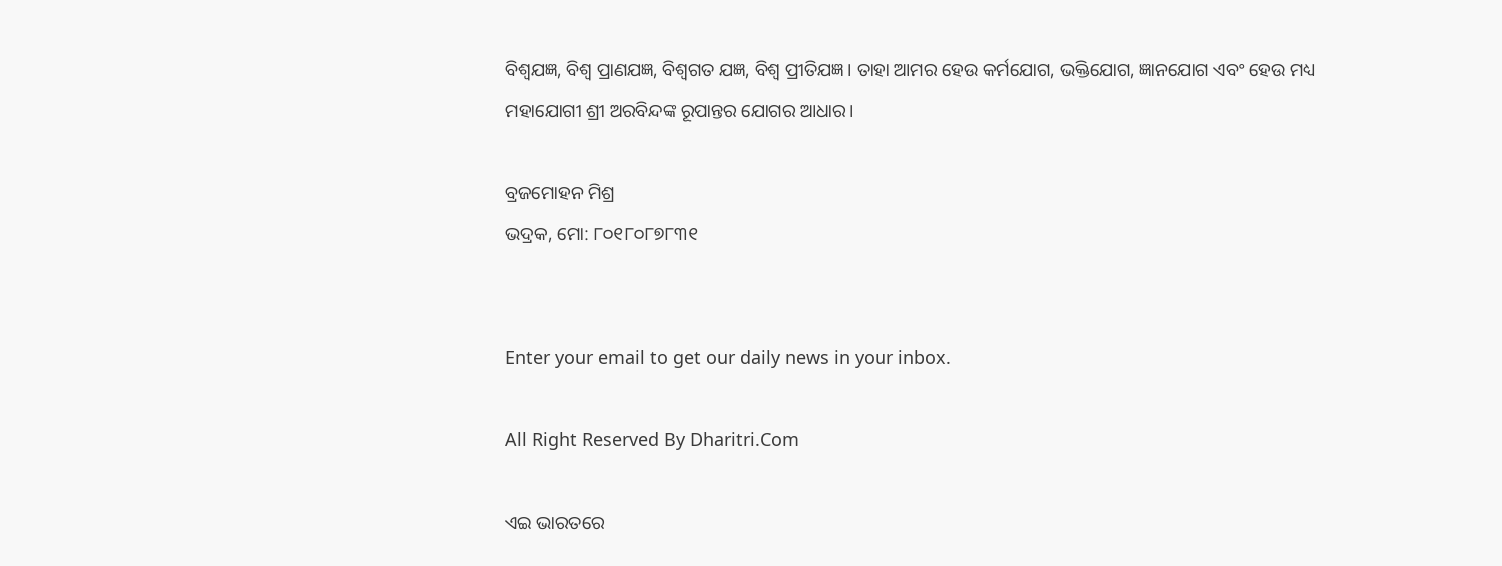ବିଶ୍ୱଯଜ୍ଞ, ବିଶ୍ୱ ପ୍ରାଣଯଜ୍ଞ, ବିଶ୍ୱଗତ ଯଜ୍ଞ, ବିଶ୍ୱ ପ୍ରୀତିଯଜ୍ଞ। ତାହା ଆମର ହେଉ କର୍ମଯୋଗ, ଭକ୍ତିଯୋଗ, ଜ୍ଞାନଯୋଗ ଏବଂ ହେଉ ମଧ୍ୟ ମହାଯୋଗୀ ଶ୍ରୀ ଅରବିନ୍ଦଙ୍କ ରୂପାନ୍ତର ଯୋଗର ଆଧାର।

ବ୍ରଜମୋହନ ମିଶ୍ର
ଭଦ୍ରକ, ମୋ: ୮୦୧୮୦୮୭୮୩୧


Enter your email to get our daily news in your inbox.

All Right Reserved By Dharitri.Com

ଏଇ ଭାରତରେ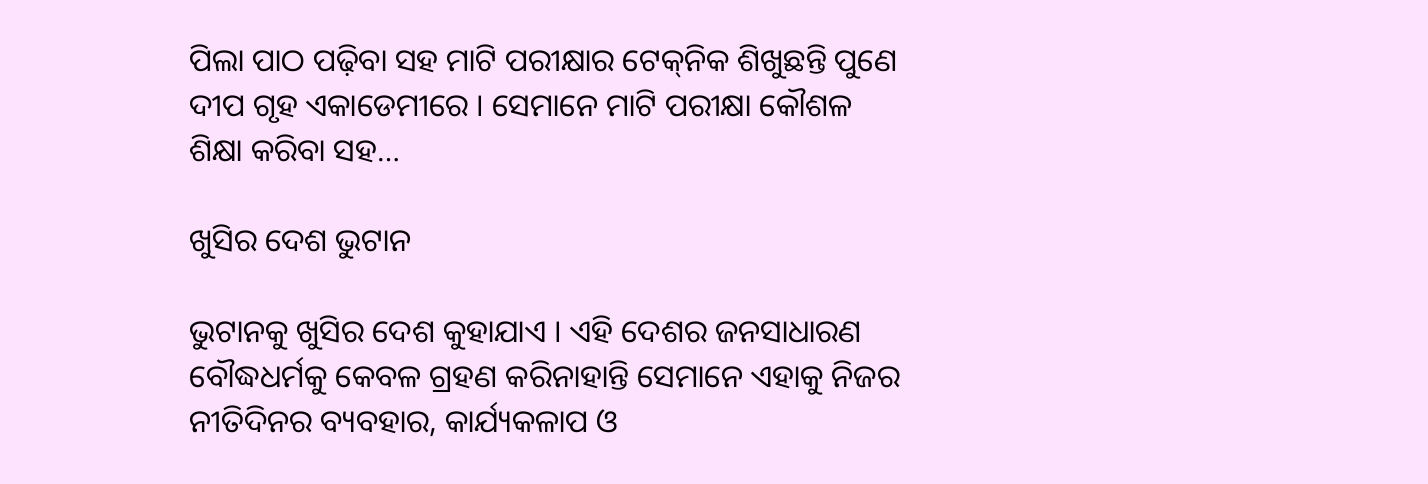ପିଲା ପାଠ ପଢ଼ିବା ସହ ମାଟି ପରୀକ୍ଷାର ଟେକ୍‌ନିକ ଶିଖୁଛନ୍ତି ପୁଣେ ଦୀପ ଗୃହ ଏକାଡେମୀରେ । ସେମାନେ ମାଟି ପରୀକ୍ଷା କୌଶଳ ଶିକ୍ଷା କରିବା ସହ…

ଖୁସିର ଦେଶ ଭୁଟାନ

ଭୁଟାନକୁ ଖୁସିର ଦେଶ କୁହାଯାଏ । ଏହି ଦେଶର ଜନସାଧାରଣ ବୌଦ୍ଧଧର୍ମକୁ କେବଳ ଗ୍ରହଣ କରିନାହାନ୍ତି ସେମାନେ ଏହାକୁ ନିଜର ନୀତିଦିନର ବ୍ୟବହାର, କାର୍ଯ୍ୟକଳାପ ଓ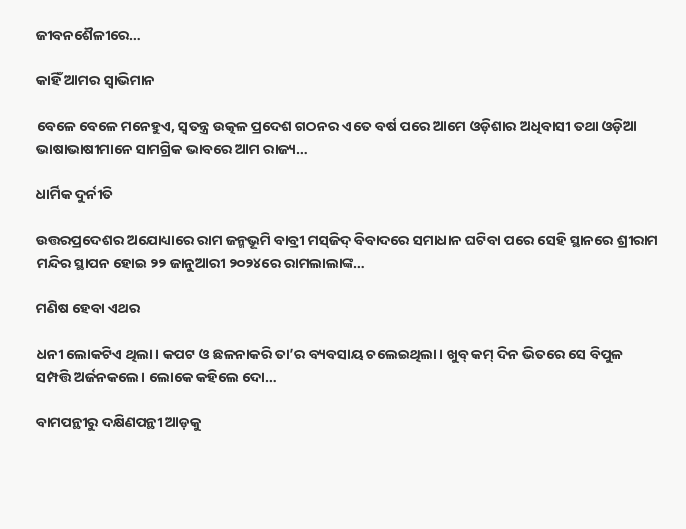ଜୀବନଶୈଳୀରେ…

କାହିଁ ଆମର ସ୍ବାଭିମାନ

ବେଳେ ବେଳେ ମନେହୁଏ, ସ୍ବତନ୍ତ୍ର ଉତ୍କଳ ପ୍ରଦେଶ ଗଠନର ଏତେ ବର୍ଷ ପରେ ଆମେ ଓଡ଼ିଶାର ଅଧିବାସୀ ତଥା ଓଡ଼ିଆ ଭାଷାଭାଷୀମାନେ ସାମଗ୍ରିକ ଭାବରେ ଆମ ରାଜ୍ୟ…

ଧାର୍ମିକ ଦୁର୍ନୀତି

ଉତ୍ତରପ୍ରଦେଶର ଅଯୋଧ୍ୟାରେ ରାମ ଜନ୍ମଭୂମି ବାବ୍ରୀ ମସ୍‌ଜିଦ୍‌ ବିବାଦରେ ସମାଧାନ ଘଟିବା ପରେ ସେହି ସ୍ଥାନରେ ଶ୍ରୀରାମ ମନ୍ଦିର ସ୍ଥାପନ ହୋଇ ୨୨ ଜାନୁଆରୀ ୨୦୨୪ରେ ରାମଲାଲାଙ୍କ…

ମଣିଷ ହେବା ଏଥର

ଧନୀ ଲୋକଟିଏ ଥିଲା। କପଟ ଓ ଛଳନାକରି ତା’ର ବ୍ୟବସାୟ ଚଲେଇଥିଲା। ଖୁବ୍‌ କମ୍‌ ଦିନ ଭିତରେ ସେ ବିପୁଳ ସମ୍ପତ୍ତି ଅର୍ଜନକଲେ। ଲୋକେ କହିଲେ ଦୋ…

ବାମପନ୍ଥୀରୁ ଦକ୍ଷିଣପନ୍ଥୀ ଆଡ଼କୁ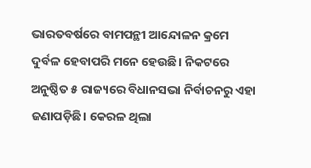ଭାରତବର୍ଷରେ ବାମପନ୍ଥୀ ଆନ୍ଦୋଳନ କ୍ରମେ ଦୁର୍ବଳ ହେବାପରି ମନେ ହେଉଛି। ନିକଟରେ ଅନୁଷ୍ଠିତ ୫ ରାଜ୍ୟରେ ବିଧାନସଭା ନିର୍ବାଚନରୁ ଏହା ଜଣାପଡ଼ିଛି। କେରଳ ଥିଲା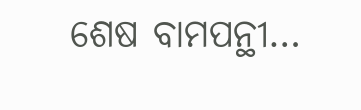ଶେଷ ବାମପନ୍ଥୀ…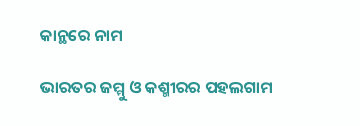କାନ୍ଥରେ ନାମ

ଭାରତର ଜମ୍ମୁ ଓ କଶ୍ମୀରର ପହଲଗାମ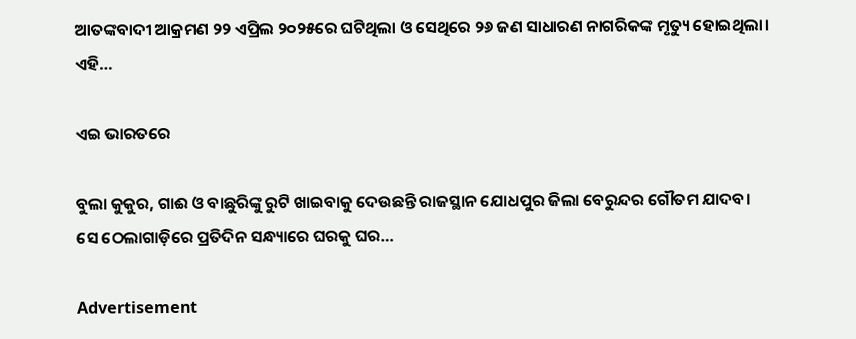ଆତଙ୍କବାଦୀ ଆକ୍ରମଣ ୨୨ ଏପ୍ରିଲ ୨୦୨୫ରେ ଘଟିଥିଲା ଓ ସେଥିରେ ୨୬ ଜଣ ସାଧାରଣ ନାଗରିକଙ୍କ ମୃତ୍ୟୁ ହୋଇଥିଲା। ଏହି…

ଏଇ ଭାରତରେ

ବୁଲା କୁକୁର, ଗାଈ ଓ ବାଛୁରିଙ୍କୁ ରୁଟି ଖାଇବାକୁ ଦେଉଛନ୍ତି ରାଜସ୍ଥାନ ଯୋଧପୁର ଜିଲା ବେରୁନ୍ଦର ଗୌତମ ଯାଦବ। ସେ ଠେଲାଗାଡ଼ିରେ ପ୍ରତିଦିନ ସନ୍ଧ୍ୟାରେ ଘରକୁ ଘର…

Advertisement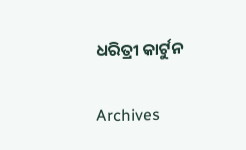ଧରିତ୍ରୀ କାର୍ଟୁନ

Archives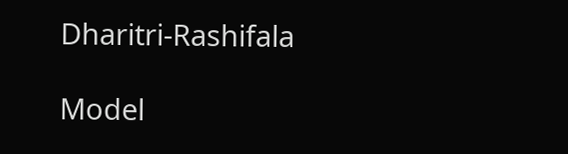Dharitri-Rashifala

Model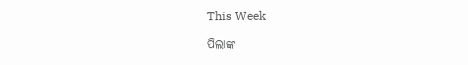This Week

ପିଲାଙ୍କ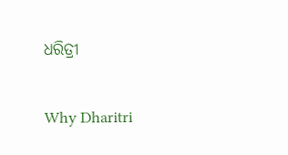ଧରିତ୍ରୀ

Why Dharitri